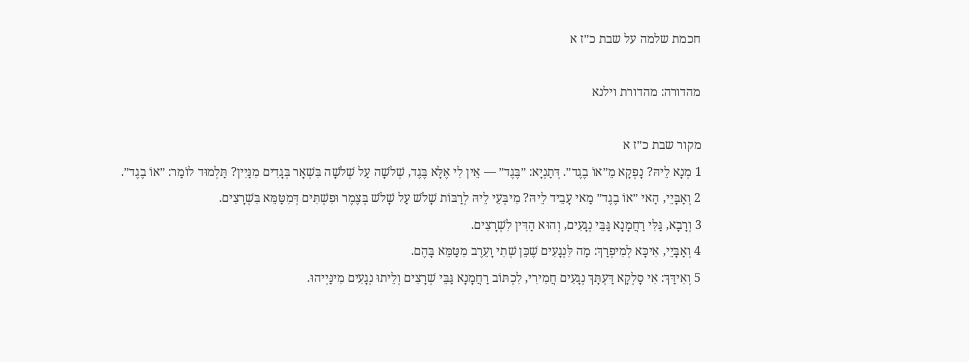חכמת שלמה על שבת כ״ז א

מהדורה: מהדורת וילנא

מקור שבת כ״ז א
1 מְנָא לֵיהּ? נָפְקָא מֵ״אוֹ בֶגֶד״. דְּתַנְיָא: ״בֶּגֶד״ — אֵין לִי אֶלָּא בֶּגֶד, שְׁלֹשָׁה עַל שְׁלֹשָׁה בִּשְׁאָר בְּגָדִים מִנַּיִין? תַּלְמוּד לוֹמַר: ״אוֹ בֶגֶד״.
2 וְאַבָּיֵי, הַאי ״אוֹ בֶגֶד״ מַאי עָבֵיד לֵיהּ? מִיבְּעֵי לֵיהּ לְרַבּוֹת שָׁלֹשׁ עַל שָׁלֹשׁ בְּצֶמֶר וּפִשְׁתִּים דְּמִטַּמֵּא בִּשְׁרָצִים.
3 וְרָבָא, גַּלִּי רַחֲמָנָא גַּבֵּי נְגָעִים, וְהוּא הַדִּין לִשְׁרָצִים.
4 וְאַבָּיֵי, אִיכָּא לְמִיפְרַךְ: מַה לִּנְגָעִים שֶׁכֵּן שְׁתִי וָעֵרֶב מִטַּמֵּא בָּהֶם.
5 וְאִידַּךְ: אִי סָלְקָא דַּעְתָּךְ נְגָעִים חֲמִירִי, לִכְתּוֹב רַחֲמָנָא גַּבֵּי שְׁרָצִים וְלֵיתוּ נְגָעִים מִינַּיְיהוּ.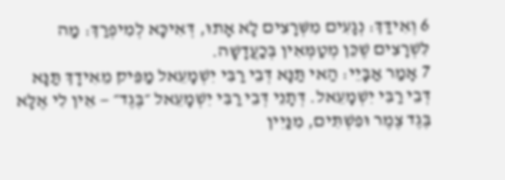6 וְאִידַּךְ: נְגָעִים מִשְּׁרָצִים לָא אָתוּ, דְּאִיכָּא לְמִיפְרַךְ: מַה לִּשְׁרָצִים שֶׁכֵּן מְטַמְּאִין בְּכַעֲדָשָׁה.
7 אָמַר אַבָּיֵי: הַאי תַּנָּא דְּבֵי רַבִּי יִשְׁמָעֵאל מַפֵּיק מֵאִידָךְ תַּנָּא דְּבֵי רַבִּי יִשְׁמָעֵאל. דְּתָנֵי דְּבֵי רַבִּי יִשְׁמָעֵאל ״בֶּגֶד״ — אֵין לִי אֶלָּא בֶּגֶד צֶמֶר וּפִשְׁתִּים, מִנַּיִין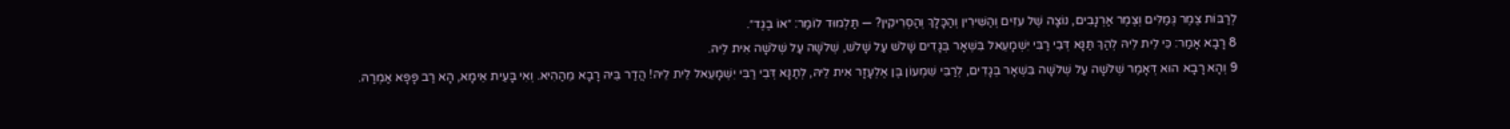לְרַבּוֹת צֶמֶר גְּמַלִּים וְצֶמֶר אַרְנָבִים, נוֹצָה שֶׁל עִזִּים וְהַשִּׁירִין וְהַכָּלָךְ וְהַסְּרִיקִין? — תַּלְמוּד לוֹמַר: ״אוֹ בֶגֶד״.
8 רָבָא אָמַר: כִּי לֵית לֵיהּ לְהַךְ תַּנָּא דְּבֵי רַבִּי יִשְׁמָעֵאל בִּשְׁאָר בְּגָדִים שָׁלֹשׁ עַל שָׁלֹשׁ, שְׁלֹשָׁה עַל שְׁלֹשָׁה אִית לֵיהּ.
9 וְהָא רָבָא הוּא דְּאָמַר שְׁלֹשָׁה עַל שְׁלֹשָׁה בִּשְׁאָר בְּגָדִים, לְרַבִּי שִׁמְעוֹן בֶּן אֶלְעָזָר אִית לֵיהּ, לְתַנָּא דְּבֵי רַבִּי יִשְׁמָעֵאל לֵית לֵיהּ! הֲדַר בֵּיהּ רָבָא מֵהַהִיא. וְאִי בָּעֵית אֵימָא, הָא רַב פָּפָּא אַמְרַהּ.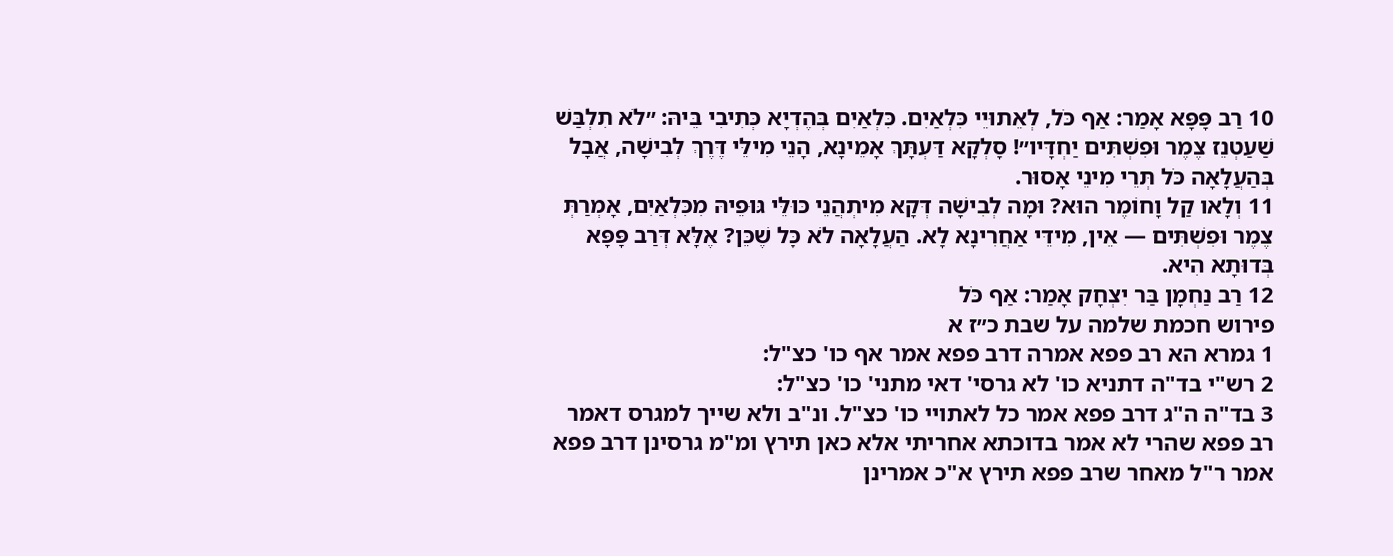10 רַב פָּפָּא אָמַר: אַף כֹּל, לְאֵתוּיֵי כִּלְאַיִם. כִּלְאַיִם בְּהֶדְיָא כְּתִיבִי בֵּיהּ: ״לֹא תִלְבַּשׁ שַׁעַטְנֵז צֶמֶר וּפִשְׁתִּים יַחְדָּיו״! סָלְקָא דַּעְתָּךְ אָמֵינָא, הָנֵי מִילֵּי דֶּרֶךְ לְבִישָׁה, אֲבָל בְּהַעֲלָאָה כֹּל תְּרֵי מִינֵי אָסוּר.
11 וְלָאו קַל וָחוֹמֶר הוּא? וּמָה לְבִישָׁה דְּקָא מִיתְהֲנֵי כּוּלֵּי גּוּפֵיהּ מִכִּלְאַיִם, אָמְרַתְּ צֶמֶר וּפִשְׁתִּים — אֵין, מִידֵּי אַחֲרִינָא לָא. הַעֲלָאָה לֹא כׇּל שֶׁכֵּן? אֶלָּא דְּרַב פָּפָּא בְּדוּתָא הִיא.
12 רַב נַחְמָן בַּר יִצְחָק אָמַר: אַף כֹּל
פירוש חכמת שלמה על שבת כ״ז א
1 גמרא הא רב פפא אמרה דרב פפא אמר אף כו' כצ"ל:
2 רש"י בד"ה דתניא כו' לא גרסי' דאי מתני' כו' כצ"ל:
3 בד"ה ה"ג דרב פפא אמר כל לאתויי כו' כצ"ל. ונ"ב ולא שייך למגרס דאמר רב פפא שהרי לא אמר בדוכתא אחריתי אלא כאן תירץ ומ"מ גרסינן דרב פפא אמר ר"ל מאחר שרב פפא תירץ א"כ אמרינן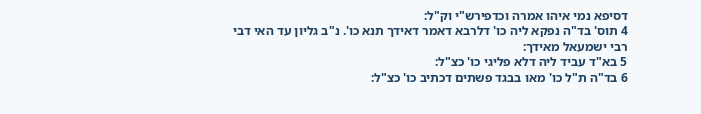דסיפא נמי איהו אמרה וכדפירש"י וק"ל:
4 תוס' בד"ה נפקא ליה כו' דלרבא דאמר דאידך תנא כו'. נ"ב גליון עד האי דבי רבי ישמעאל מאידך:
5 בא"ד עביד ליה דלא פליגי כו' כצ"ל:
6 בד"ה ת"ל כו' מאו בבגד פשתים דכתיב כו' כצ"ל: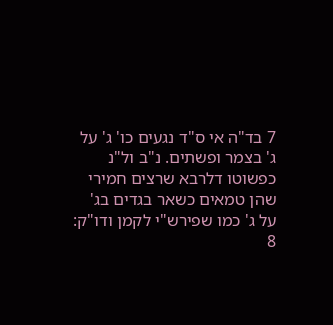7 בד"ה אי ס"ד נגעים כו' ג' על ג' בצמר ופשתים. נ"ב ול"נ כפשוטו דלרבא שרצים חמירי שהן טמאים כשאר בגדים בג' על ג' כמו שפירש"י לקמן ודו"ק:
8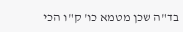בד"ה שכן מטמא כו' ק"ו הכי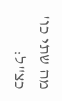מה שתי כו' כצ"ל: